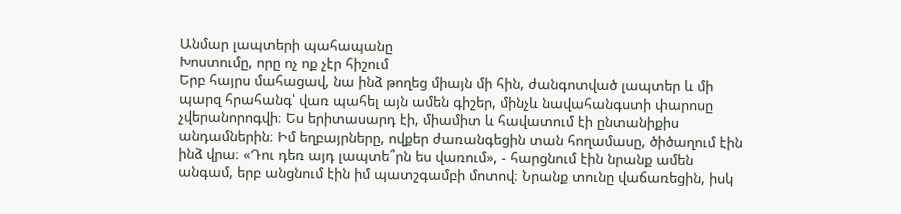Անմար լապտերի պահապանը
Խոստումը, որը ոչ ոք չէր հիշում
Երբ հայրս մահացավ, նա ինձ թողեց միայն մի հին, ժանգոտված լապտեր և մի պարզ հրահանգ՝ վառ պահել այն ամեն գիշեր, մինչև նավահանգստի փարոսը չվերանորոգվի։ Ես երիտասարդ էի, միամիտ և հավատում էի ընտանիքիս անդամներին։ Իմ եղբայրները, ովքեր ժառանգեցին տան հողամասը, ծիծաղում էին ինձ վրա։ «Դու դեռ այդ լապտե՞րն ես վառում», - հարցնում էին նրանք ամեն անգամ, երբ անցնում էին իմ պատշգամբի մոտով։ Նրանք տունը վաճառեցին, իսկ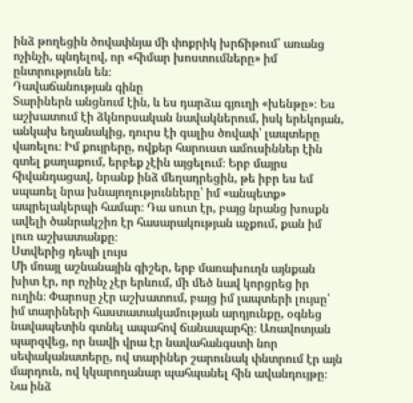ինձ թողեցին ծովափնյա մի փոքրիկ խրճիթում՝ առանց ոչինչի, պնդելով, որ «հիմար խոստումները» իմ ընտրությունն են։
Դավաճանության գինը
Տարիներն անցնում էին, և ես դարձա գյուղի «խենթը»։ Ես աշխատում էի ձկնորսական նավակներում, իսկ երեկոյան, անկախ եղանակից, դուրս էի գալիս ծովափ՝ լապտերը վառելու։ Իմ քույրերը, ովքեր հարուստ ամուսիններ էին գտել քաղաքում, երբեք չէին այցելում։ Երբ մայրս հիվանդացավ, նրանք ինձ մեղադրեցին, թե իբր ես եմ սպառել նրա խնայողությունները՝ իմ «անպետք» ապրելակերպի համար։ Դա սուտ էր, բայց նրանց խոսքն ավելի ծանրակշիռ էր հասարակության աչքում, քան իմ լուռ աշխատանքը։
Ստվերից դեպի լույս
Մի մռայլ աշնանային գիշեր, երբ մառախուղն այնքան խիտ էր, որ ոչինչ չէր երևում, մի մեծ նավ կորցրեց իր ուղին։ Փարոսը չէր աշխատում, բայց իմ լապտերի լույսը՝ իմ տարիների հաստատակամության արդյունքը, օգնեց նավապետին գտնել ապահով ճանապարհը։ Առավոտյան պարզվեց, որ նավի վրա էր նավահանգստի նոր սեփականատերը, ով տարիներ շարունակ փնտրում էր այն մարդուն, ով կկարողանար պահպանել հին ավանդույթը։ Նա ինձ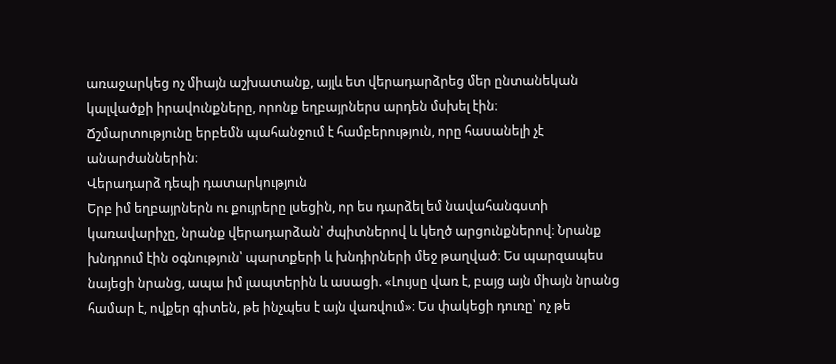առաջարկեց ոչ միայն աշխատանք, այլև ետ վերադարձրեց մեր ընտանեկան կալվածքի իրավունքները, որոնք եղբայրներս արդեն մսխել էին։
Ճշմարտությունը երբեմն պահանջում է համբերություն, որը հասանելի չէ անարժաններին։
Վերադարձ դեպի դատարկություն
Երբ իմ եղբայրներն ու քույրերը լսեցին, որ ես դարձել եմ նավահանգստի կառավարիչը, նրանք վերադարձան՝ ժպիտներով և կեղծ արցունքներով։ Նրանք խնդրում էին օգնություն՝ պարտքերի և խնդիրների մեջ թաղված։ Ես պարզապես նայեցի նրանց, ապա իմ լապտերին և ասացի. «Լույսը վառ է, բայց այն միայն նրանց համար է, ովքեր գիտեն, թե ինչպես է այն վառվում»։ Ես փակեցի դուռը՝ ոչ թե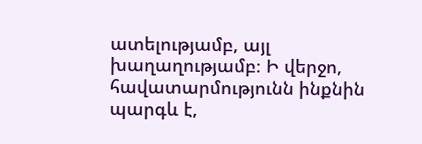ատելությամբ, այլ խաղաղությամբ։ Ի վերջո, հավատարմությունն ինքնին պարգև է,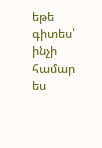եթե գիտես՝ ինչի համար ես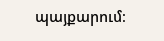պայքարում։